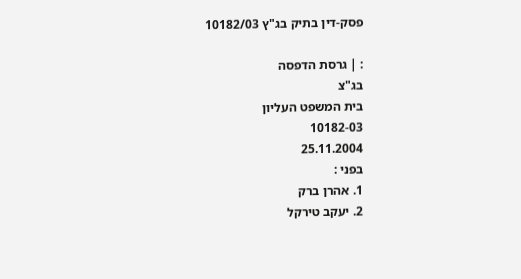פסק-דין בתיק בג"ץ 10182/03

: | גרסת הדפסה
בג"צ
בית המשפט העליון
10182-03
25.11.2004
בפני :
1. אהרן ברק
2. יעקב טירקל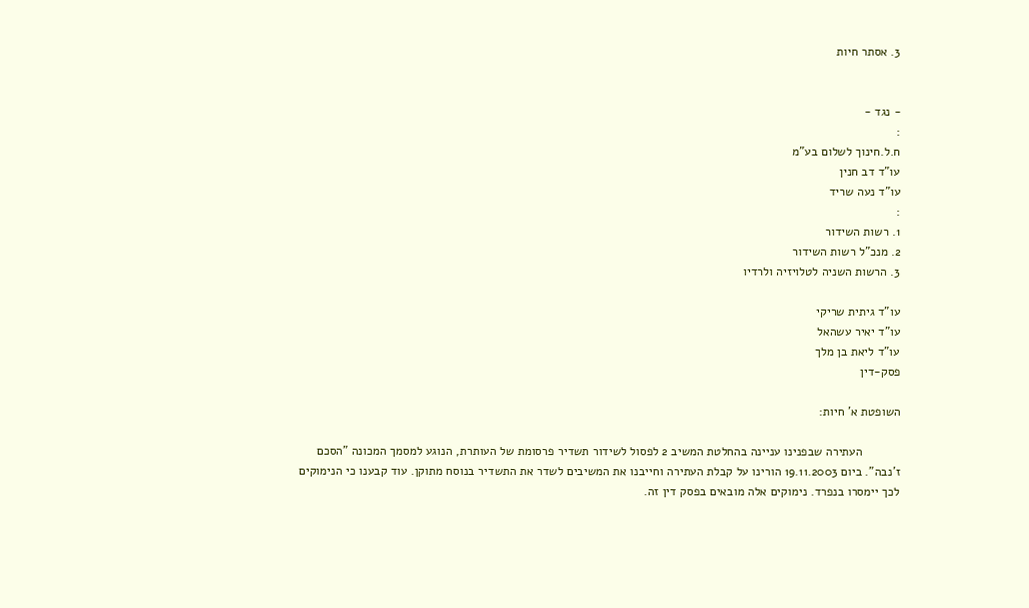3. אסתר חיות


- נגד -
:
ח.ל.חינוך לשלום בע"מ
עו"ד דב חנין
עו"ד נעה שריד
:
1. רשות השידור
2. מנכ"ל רשות השידור
3. הרשות השניה לטלויזיה ולרדיו

עו"ד גיתית שריקי
עו"ד יאיר עשהאל
עו"ד ליאת בן מלך
פסק-דין

השופטת א' חיות:

           העתירה שבפנינו עניינה בהחלטת המשיב 2 לפסול לשידור תשדיר פרסומת של העותרת, הנוגע למסמך המכונה "הסכם ז'נבה". ביום 19.11.2003 הורינו על קבלת העתירה וחייבנו את המשיבים לשדר את התשדיר בנוסח מתוקן. עוד קבענו כי הנימוקים לכך יימסרו בנפרד. נימוקים אלה מובאים בפסק דין זה.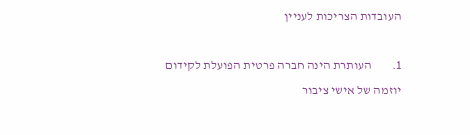העובדות הצריכות לעניין

1.        העותרת הינה חברה פרטית הפועלת לקידום יוזמה של אישי ציבור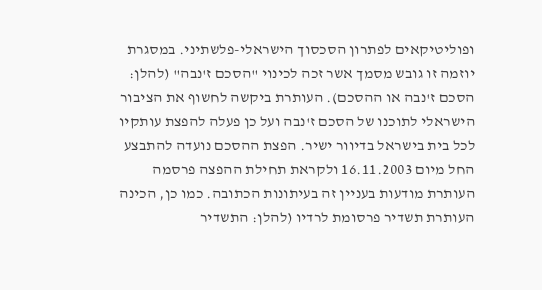ופוליטיקאים לפתרון הסכסוך הישראלי-פלשתיני. במסגרת יוזמה זו גובש מסמך אשר זכה לכינוי "הסכם ז'נבה" (להלן: הסכם ז'נבה או ההסכם). העותרת ביקשה לחשוף את הציבור הישראלי לתוכנו של הסכם ז'נבה ועל כן פעלה להפצת עותקיו לכל בית בישראל בדיוור ישיר. הפצת ההסכם נועדה להתבצע החל מיום 16.11.2003 ולקראת תחילת ההפצה פרסמה העותרת מודעות בעניין זה בעיתונות הכתובה. כמו כן, הכינה העותרת תשדיר פרסומת לרדיו (להלן: התשדיר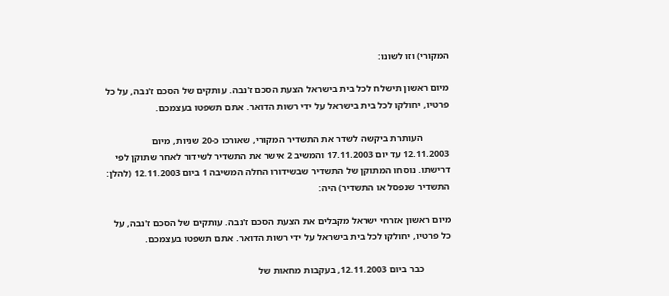המקורי) וזו לשונו:

מיום ראשון תישלח לכל בית בישראל הצעת הסכם ז'נבה. עותקים של הסכם ז'נבה, על כל פרטיו, יחולקו לכל בית בישראל על ידי רשות הדואר. אתם תשפטו בעצמכם.

           העותרת ביקשה לשדר את התשדיר המקורי, שאורכו כ-20 שניות, מיום 12.11.2003 עד יום 17.11.2003 והמשיב 2 אישר את התשדיר לשידור לאחר שתוקן לפי דרישתו. נוסחו המתוקן של התשדיר שבשידורו החלה המשיבה 1 ביום 12.11.2003 (להלן: התשדיר שנפסל או התשדיר) היה:

מיום ראשון אזרחי ישראל מקבלים את הצעת הסכם ז'נבה. עותקים של הסכם ז'נבה, על כל פרטיו, יחולקו לכל בית בישראל על ידי רשות הדואר. אתם תשפטו בעצמכם.

           כבר ביום 12.11.2003, בעקבות מחאות של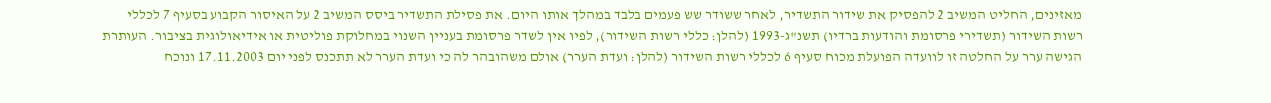מאזינים, החליט המשיב 2 להפסיק את שידור התשדיר, לאחר ששודר שש פעמים בלבד במהלך אותו היום. את פסילת התשדיר ביסס המשיב 2 על האיסור הקבוע בסעיף 7 לכללי רשות השידור (תשדירי פרסומת והודעות ברדיו) תשנ"ג-1993 (להלן: כללי רשות השידור), לפיו אין לשדר פרסומת בעניין השנוי במחלוקת פוליטית או אידיאולוגית בציבור. העותרת הגישה ערר על החלטה זו לוועדה הפועלת מכוח סעיף 6 לכללי רשות השידור (להלן: ועדת הערר) אולם משהובהר לה כי ועדת הערר לא תתכנס לפני יום 17.11.2003 ונוכח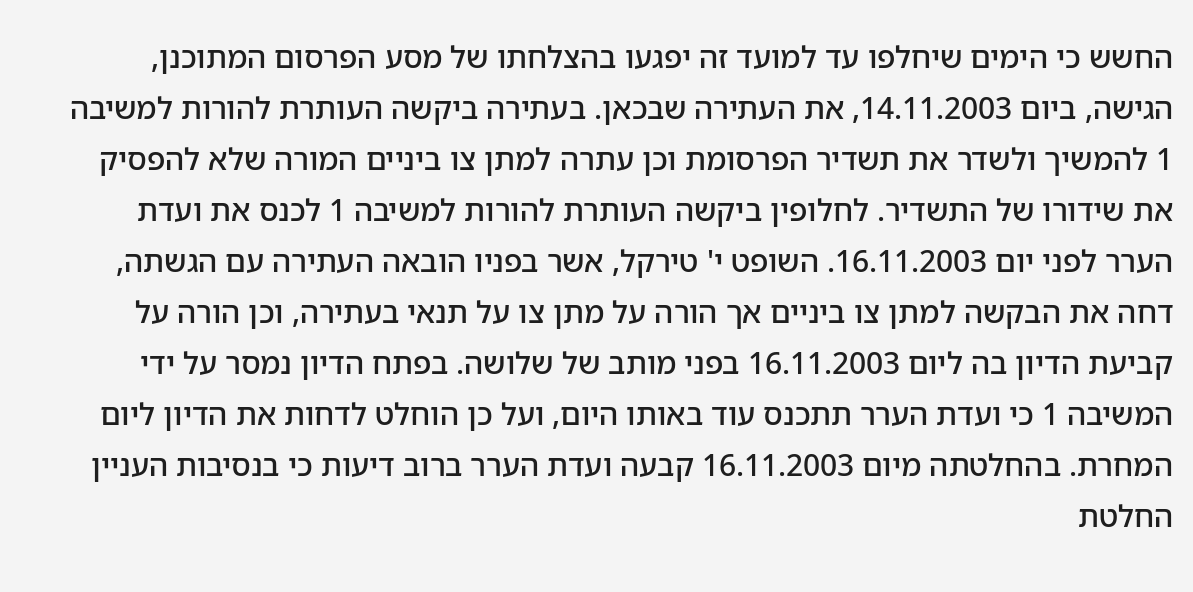החשש כי הימים שיחלפו עד למועד זה יפגעו בהצלחתו של מסע הפרסום המתוכנן, הגישה, ביום 14.11.2003, את העתירה שבכאן. בעתירה ביקשה העותרת להורות למשיבה 1 להמשיך ולשדר את תשדיר הפרסומת וכן עתרה למתן צו ביניים המורה שלא להפסיק את שידורו של התשדיר. לחלופין ביקשה העותרת להורות למשיבה 1 לכנס את ועדת הערר לפני יום 16.11.2003. השופט י' טירקל, אשר בפניו הובאה העתירה עם הגשתה, דחה את הבקשה למתן צו ביניים אך הורה על מתן צו על תנאי בעתירה, וכן הורה על קביעת הדיון בה ליום 16.11.2003 בפני מותב של שלושה. בפתח הדיון נמסר על ידי המשיבה 1 כי ועדת הערר תתכנס עוד באותו היום, ועל כן הוחלט לדחות את הדיון ליום המחרת. בהחלטתה מיום 16.11.2003 קבעה ועדת הערר ברוב דיעות כי בנסיבות העניין החלטת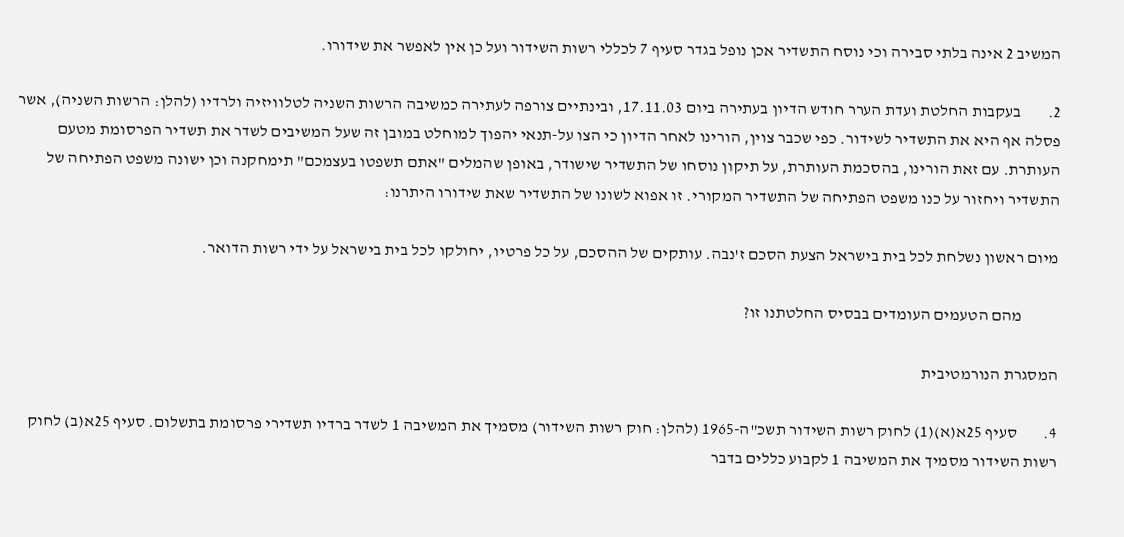המשיב 2 אינה בלתי סבירה וכי נוסח התשדיר אכן נופל בגדר סעיף 7 לכללי רשות השידור ועל כן אין לאפשר את שידורו.

2.        בעקבות החלטת ועדת הערר חודש הדיון בעתירה ביום 17.11.03, ובינתיים צורפה לעתירה כמשיבה הרשות השניה לטלוויזיה ולרדיו (להלן: הרשות השניה), אשר פסלה אף היא את התשדיר לשידור. כפי שכבר צוין, הורינו לאחר הדיון כי הצו על-תנאי יהפוך למוחלט במובן זה שעל המשיבים לשדר את תשדיר הפרסומת מטעם העותרת. עם זאת הורינו, בהסכמת העותרת, על תיקון נוסחו של התשדיר שישודר, באופן שהמלים "אתם תשפטו בעצמכם" תימחקנה וכן ישונה משפט הפתיחה של התשדיר ויחזור על כנו משפט הפתיחה של התשדיר המקורי. זו אפוא לשונו של התשדיר שאת שידורו היתרנו:

מיום ראשון נשלחת לכל בית בישראל הצעת הסכם ז'נבה. עותקים של ההסכם, על כל פרטיו, יחולקו לכל בית בישראל על ידי רשות הדואר.

           מהם הטעמים העומדים בבסיס החלטתנו זו?

המסגרת הנורמטיבית

4.        סעיף 25א(א)(1) לחוק רשות השידור תשכ"ה-1965 (להלן: חוק רשות השידור) מסמיך את המשיבה 1 לשדר ברדיו תשדירי פרסומת בתשלום. סעיף 25א(ב) לחוק רשות השידור מסמיך את המשיבה 1 לקבוע כללים בדבר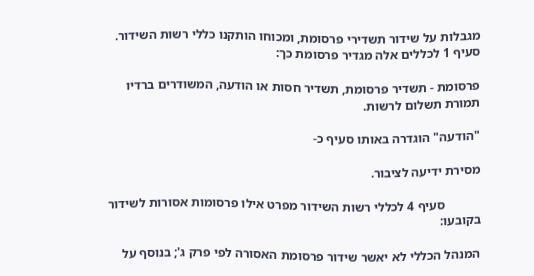מגבלות על שידור תשדירי פרסומת, ומכוחו הותקנו כללי רשות השידור. סעיף 1 לכללים אלה מגדיר פרסומת כך:

פרסומת - תשדיר פרסומת, תשדיר חסות או הודעה, המשודרים ברדיו תמורת תשלום לרשות.

"הודעה" הוגדרה באותו סעיף כ-

מסירת ידיעה לציבור.

           סעיף 4 לכללי רשות השידור מפרט אילו פרסומות אסורות לשידור בקובעו:

המנהל הכללי לא יאשר שידור פרסומת האסורה לפי פרק ג'; בנוסף על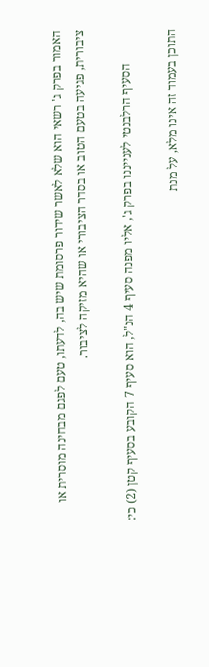האמור בפרק ג' רשאי הוא שלא לאשר שידור פרסומת שיש בה, לדעתו, טעם לפגם מבחינה מוסרית או ציבורית, פגיעה בטעם הטוב או בסדר הציבורי או שהיא מזיקה לציבור.

           הסעיף הרלבנטי לענייננו בפרק ג', אליו מפנה סעיף 4 הנ"ל, הוא סעיף 7 הקובע בסעיף קטן (2) כי:

התוכן בעמוד זה אינו מלא, על מנת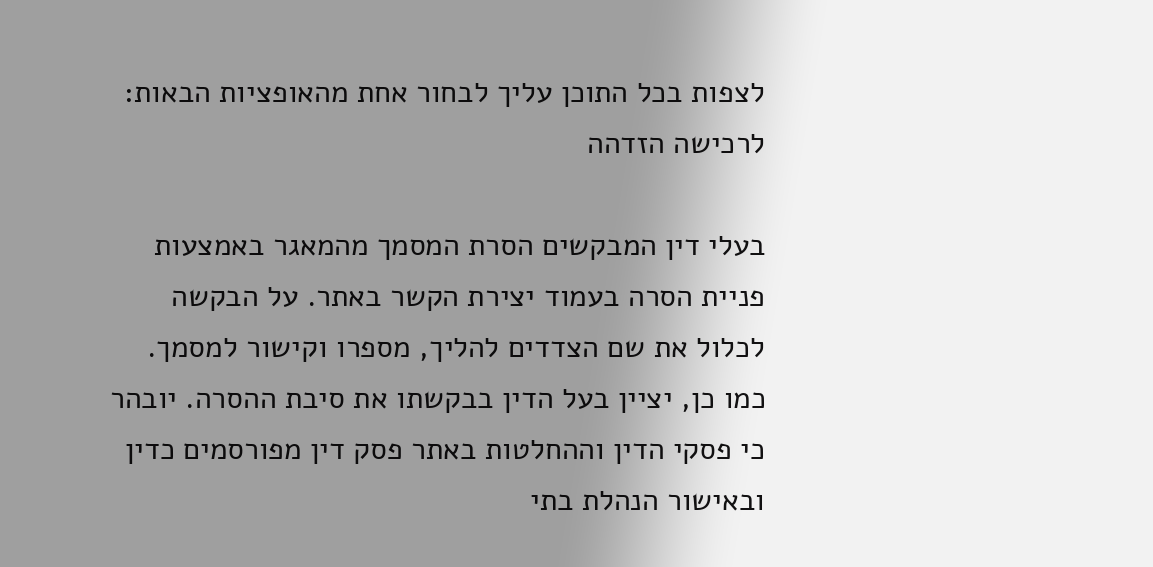לצפות בכל התוכן עליך לבחור אחת מהאופציות הבאות:
לרכישה הזדהה

בעלי דין המבקשים הסרת המסמך מהמאגר באמצעות פניית הסרה בעמוד יצירת הקשר באתר. על הבקשה לכלול את שם הצדדים להליך, מספרו וקישור למסמך. כמו כן, יציין בעל הדין בבקשתו את סיבת ההסרה. יובהר כי פסקי הדין וההחלטות באתר פסק דין מפורסמים כדין ובאישור הנהלת בתי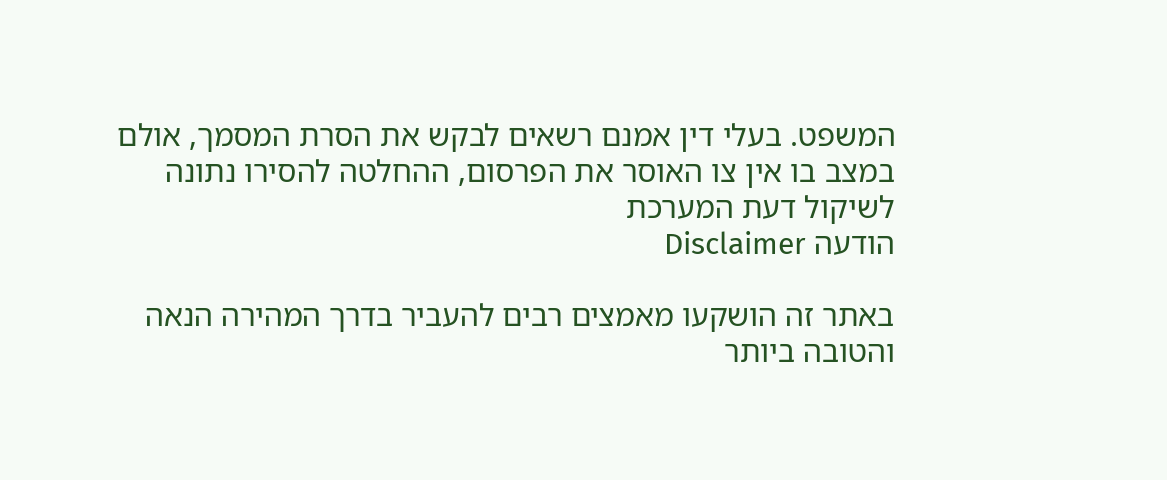המשפט. בעלי דין אמנם רשאים לבקש את הסרת המסמך, אולם במצב בו אין צו האוסר את הפרסום, ההחלטה להסירו נתונה לשיקול דעת המערכת
הודעה Disclaimer

באתר זה הושקעו מאמצים רבים להעביר בדרך המהירה הנאה והטובה ביותר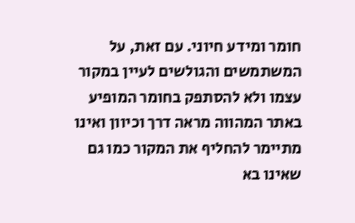חומר ומידע חיוני. עם זאת, על המשתמשים והגולשים לעיין במקור עצמו ולא להסתפק בחומר המופיע באתר המהווה מראה דרך וכיוון ואינו מתיימר להחליף את המקור כמו גם שאינו בא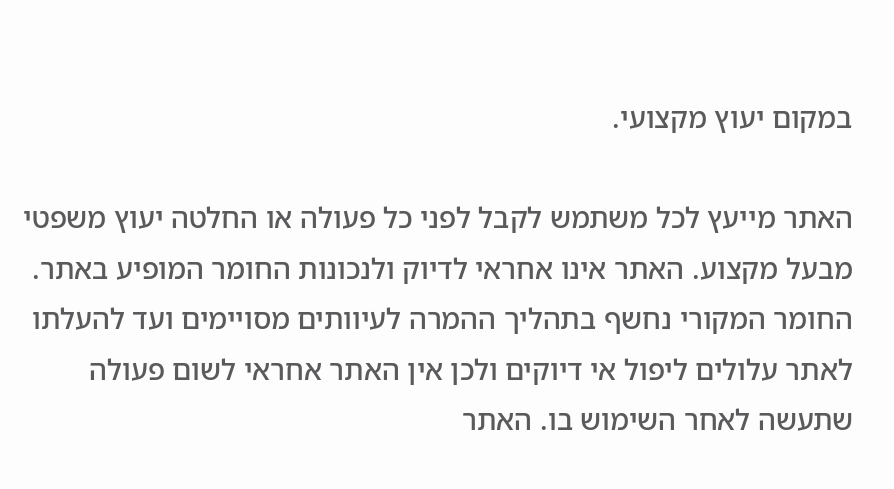במקום יעוץ מקצועי.

האתר מייעץ לכל משתמש לקבל לפני כל פעולה או החלטה יעוץ משפטי מבעל מקצוע. האתר אינו אחראי לדיוק ולנכונות החומר המופיע באתר. החומר המקורי נחשף בתהליך ההמרה לעיוותים מסויימים ועד להעלתו לאתר עלולים ליפול אי דיוקים ולכן אין האתר אחראי לשום פעולה שתעשה לאחר השימוש בו. האתר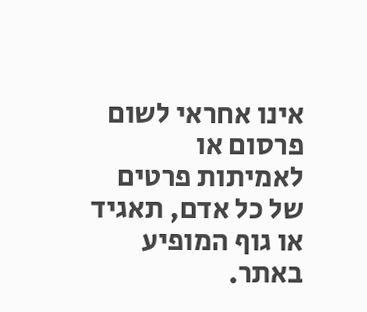אינו אחראי לשום פרסום או לאמיתות פרטים של כל אדם, תאגיד או גוף המופיע באתר.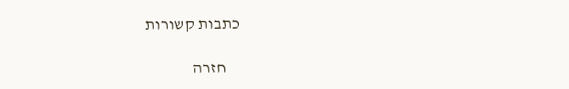כתבות קשורות

    חזרה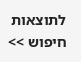לתוצאות חיפוש >>